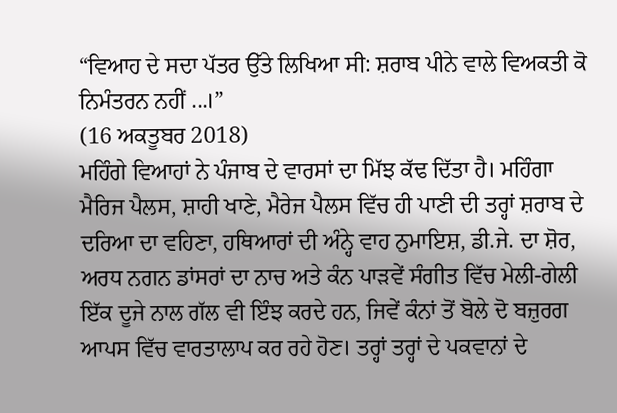“ਵਿਆਹ ਦੇ ਸਦਾ ਪੱਤਰ ਉੱਤੇ ਲਿਖਿਆ ਸੀ: ਸ਼ਰਾਬ ਪੀਨੇ ਵਾਲੇ ਵਿਅਕਤੀ ਕੋ ਨਿਮੰਤਰਨ ਨਹੀਂ ...।”
(16 ਅਕਤੂਬਰ 2018)
ਮਹਿੰਗੇ ਵਿਆਹਾਂ ਨੇ ਪੰਜਾਬ ਦੇ ਵਾਰਸਾਂ ਦਾ ਮਿੱਝ ਕੱਢ ਦਿੱਤਾ ਹੈ। ਮਹਿੰਗਾ ਮੈਰਿਜ ਪੈਲਸ, ਸ਼ਾਹੀ ਖਾਣੇ, ਮੈਰੇਜ ਪੈਲਸ ਵਿੱਚ ਹੀ ਪਾਣੀ ਦੀ ਤਰ੍ਹਾਂ ਸ਼ਰਾਬ ਦੇ ਦਰਿਆ ਦਾ ਵਹਿਣਾ, ਹਥਿਆਰਾਂ ਦੀ ਅੰਨ੍ਹੇ ਵਾਹ ਨੁਮਾਇਸ਼, ਡੀ.ਜੇ. ਦਾ ਸ਼ੋਰ, ਅਰਧ ਨਗਨ ਡਾਂਸਰਾਂ ਦਾ ਨਾਚ ਅਤੇ ਕੰਨ ਪਾੜਵੇਂ ਸੰਗੀਤ ਵਿੱਚ ਮੇਲੀ-ਗੇਲੀ ਇੱਕ ਦੂਜੇ ਨਾਲ ਗੱਲ ਵੀ ਇੰਝ ਕਰਦੇ ਹਨ, ਜਿਵੇਂ ਕੰਨਾਂ ਤੋਂ ਬੋਲੇ ਦੋ ਬਜ਼ੁਰਗ ਆਪਸ ਵਿੱਚ ਵਾਰਤਾਲਾਪ ਕਰ ਰਹੇ ਹੋਣ। ਤਰ੍ਹਾਂ ਤਰ੍ਹਾਂ ਦੇ ਪਕਵਾਨਾਂ ਦੇ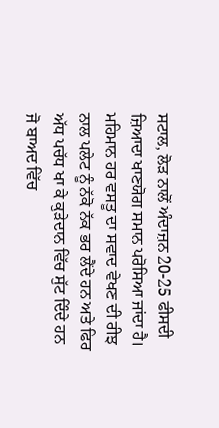ਸਟਾਲ, ਲੋੜ ਨਾਲੋਂ ਅੰਦਾਜ਼ਨ 20-25 ਫੀਸਦੀ ਜ਼ਿਆਦਾ ਖਾਣਯੋਗ ਸਮਾਨ ਪਰੋਸਿਆ ਜਾਂਦਾ ਹੈ। ਮਹਿਮਾਨ ਹਰ ਵਸਤੂ ਦਾ ਸਵਾਦ ਵੇਖਣ ਦੀ ਰੀਝ ਨਾਲ ਪਲੇਟ ਨੂੰ ਨੱਕੋ ਨੱਕ ਭਰ ਲੈਂਦੇ ਹਨ ਅਤੇ ਫਿਰ ਅੱਧ ਪਚੱਧ ਖਾ ਕੇ ਕੁੜੇਦਾਨ ਵਿੱਚ ਸੁੱਟ ਦਿੰਦੇ ਹਨ ਜੋ ਬਾਅਦ ਵਿੱਚ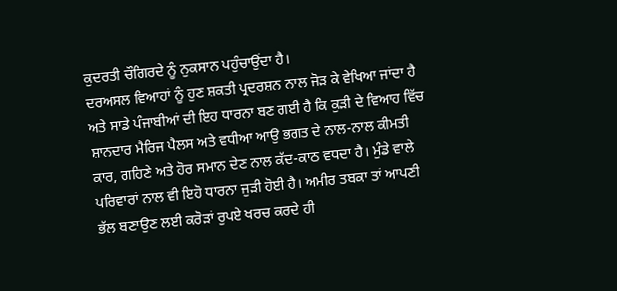ਕੁਦਰਤੀ ਚੌਗਿਰਦੇ ਨੂੰ ਨੁਕਸਾਨ ਪਹੁੰਚਾਉਂਦਾ ਹੈ।
ਦਰਅਸਲ ਵਿਆਹਾਂ ਨੂੰ ਹੁਣ ਸ਼ਕਤੀ ਪ੍ਰਦਰਸ਼ਨ ਨਾਲ ਜੋੜ ਕੇ ਵੇਖਿਆ ਜਾਂਦਾ ਹੈ ਅਤੇ ਸਾਡੇ ਪੰਜਾਬੀਆਂ ਦੀ ਇਹ ਧਾਰਨਾ ਬਣ ਗਈ ਹੈ ਕਿ ਕੁੜੀ ਦੇ ਵਿਆਹ ਵਿੱਚ ਸ਼ਾਨਦਾਰ ਮੈਰਿਜ ਪੈਲਸ ਅਤੇ ਵਧੀਆ ਆਉ ਭਗਤ ਦੇ ਨਾਲ-ਨਾਲ ਕੀਮਤੀ ਕਾਰ, ਗਹਿਣੇ ਅਤੇ ਹੋਰ ਸਮਾਨ ਦੇਣ ਨਾਲ ਕੱਦ-ਕਾਠ ਵਧਦਾ ਹੈ। ਮੁੰਡੇ ਵਾਲੇ ਪਰਿਵਾਰਾਂ ਨਾਲ ਵੀ ਇਹੋ ਧਾਰਨਾ ਜੁੜੀ ਹੋਈ ਹੈ। ਅਮੀਰ ਤਬਕਾ ਤਾਂ ਆਪਣੀ ਭੱਲ ਬਣਾਉਣ ਲਈ ਕਰੋੜਾਂ ਰੁਪਏ ਖਰਚ ਕਰਦੇ ਹੀ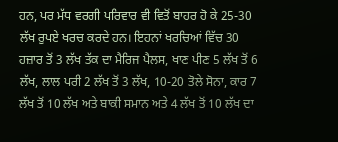ਹਨ, ਪਰ ਮੱਧ ਵਰਗੀ ਪਰਿਵਾਰ ਵੀ ਵਿਤੋਂ ਬਾਹਰ ਹੋ ਕੇ 25-30 ਲੱਖ ਰੁਪਏ ਖਰਚ ਕਰਦੇ ਹਨ। ਇਹਨਾਂ ਖਰਚਿਆਂ ਵਿੱਚ 30 ਹਜ਼ਾਰ ਤੋਂ 3 ਲੱਖ ਤੱਕ ਦਾ ਮੈਰਿਜ ਪੈਲਸ, ਖਾਣ ਪੀਣ 5 ਲੱਖ ਤੋਂ 6 ਲੱਖ, ਲਾਲ ਪਰੀ 2 ਲੱਖ ਤੋਂ 3 ਲੱਖ, 10-20 ਤੋਲੇ ਸੋਨਾ, ਕਾਰ 7 ਲੱਖ ਤੋਂ 10 ਲੱਖ ਅਤੇ ਬਾਕੀ ਸਮਾਨ ਅਤੇ 4 ਲੱਖ ਤੋਂ 10 ਲੱਖ ਦਾ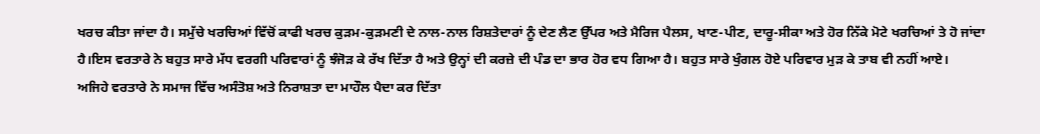ਖਰਚ ਕੀਤਾ ਜਾਂਦਾ ਹੈ। ਸਮੁੱਚੇ ਖਰਚਿਆਂ ਵਿੱਚੋਂ ਕਾਫੀ ਖਰਚ ਕੁੜਮ-ਕੁੜਮਣੀ ਦੇ ਨਾਲ-ਨਾਲ ਰਿਸ਼ਤੇਦਾਰਾਂ ਨੂੰ ਦੇਣ ਲੈਣ ਉੱਪਰ ਅਤੇ ਮੈਰਿਜ ਪੈਲਸ, ਖਾਣ-ਪੀਣ, ਦਾਰੂ-ਸੀਕਾ ਅਤੇ ਹੋਰ ਨਿੱਕੇ ਮੋਟੇ ਖਰਚਿਆਂ ਤੇ ਹੋ ਜਾਂਦਾ ਹੈ।ਇਸ ਵਰਤਾਰੇ ਨੇ ਬਹੁਤ ਸਾਰੇ ਮੱਧ ਵਰਗੀ ਪਰਿਵਾਰਾਂ ਨੂੰ ਝੰਜੋੜ ਕੇ ਰੱਖ ਦਿੱਤਾ ਹੈ ਅਤੇ ਉਨ੍ਹਾਂ ਦੀ ਕਰਜ਼ੇ ਦੀ ਪੰਡ ਦਾ ਭਾਰ ਹੋਰ ਵਧ ਗਿਆ ਹੈ। ਬਹੁਤ ਸਾਰੇ ਖੁੰਗਲ ਹੋਏ ਪਰਿਵਾਰ ਮੁੜ ਕੇ ਤਾਬ ਵੀ ਨਹੀਂ ਆਏ।
ਅਜਿਹੇ ਵਰਤਾਰੇ ਨੇ ਸਮਾਜ ਵਿੱਚ ਅਸੰਤੋਸ਼ ਅਤੇ ਨਿਰਾਸ਼ਤਾ ਦਾ ਮਾਹੌਲ ਪੈਦਾ ਕਰ ਦਿੱਤਾ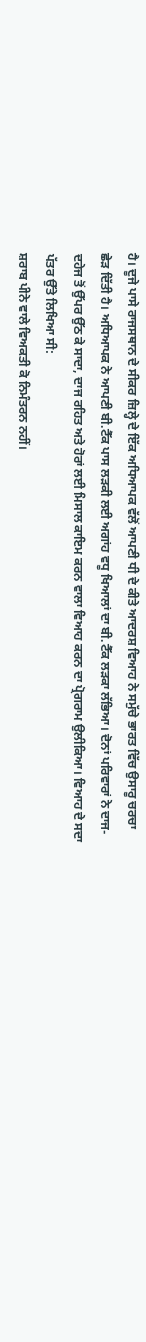ਹੈ। ਦੂਜੇ ਪਾਸੇ ਰਾਜਸਥਾਨ ਦੇ ਸੀਕਰ ਜ਼ਿਲ੍ਹੇ ਦੇ ਇੱਕ ਅਧਿਆਪਕ ਵੱਲੋਂ ਆਪਣੀ ਧੀ ਦੇ ਕੀਤੇ ਆਦਰਸ਼ ਵਿਆਹ ਨੇ ਸਮੁੱਚੇ ਭਾਰਤ ਵਿੱਚ ਉਸਾਰੂ ਚਰਚਾ ਛੇੜ ਦਿੱਤੀ ਹੈ। ਅਧਿਆਪਕ ਨੇ ਆਪਣੀ ਬੀ.ਟੈੱਕ ਪਾਸ ਲੜਕੀ ਲਈ ਅਗਾਂਹ ਵਧੂ ਖਿਆਲਾਂ ਦਾ ਬੀ.ਟੈੱਕ ਲੜਕਾ ਲੱਭਿਆ। ਦੋਨਾਂ ਪਰਿਵਾਰਾਂ ਨੇ ਦਾਜ-ਦਹੇਜ ਤੋਂ ਉੱਪਰ ਉੱਠ ਕੇ ਸਾਦਾ, ਦਾਜ ਰਹਿਤ ਅਤੇ ਹੋਰਾਂ ਲਈ ਮਿਸਾਲ ਕਾਇਮ ਕਰਨ ਵਾਲਾ ਵਿਆਹ ਕਰਨ ਦਾ ਪ੍ਰੋਗਰਾਮ ਉਲੀਕਿਆ। ਵਿਆਹ ਦੇ ਸਦਾ ਪੱਤਰ ਉੱਤੇ ਲਿਖਿਆ ਸੀ:
ਸ਼ਰਾਬ ਪੀਨੇ ਵਾਲੇ ਵਿਅਕਤੀ ਕੋ ਨਿਮੰਤਰਨ ਨਹੀਂ।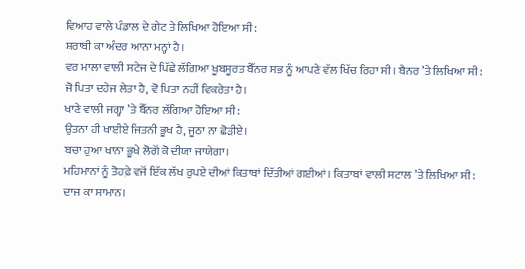ਵਿਆਹ ਵਾਲੇ ਪੰਡਾਲ ਦੇ ਗੇਟ ਤੇ ਲਿਖਿਆ ਹੋਇਆ ਸੀ:
ਸ਼ਰਾਬੀ ਕਾ ਅੰਦਰ ਆਨਾ ਮਨ੍ਹਾਂ ਹੈ।
ਵਰ ਮਾਲਾ ਵਾਲੀ ਸਟੇਜ ਦੇ ਪਿੱਛੇ ਲੱਗਿਆ ਖੂਬਸੂਰਤ ਬੈੱਨਰ ਸਭ ਨੂੰ ਆਪਣੇ ਵੱਲ ਖਿੱਚ ਰਿਹਾ ਸੀ। ਬੈਨਰ ’ਤੇ ਲਿਖਿਆ ਸੀ:
ਜੋ ਪਿਤਾ ਦਹੇਜ ਲੇਤਾ ਹੈ, ਵੋ ਪਿਤਾ ਨਹੀਂ ਵਿਕਰੇਤਾ ਹੈ।
ਖਾਣੇ ਵਾਲੀ ਜਗ੍ਹਾ ’ਤੇ ਬੈੱਨਰ ਲੱਗਿਆ ਹੋਇਆ ਸੀ:
ਉਤਨਾ ਹੀ ਖਾਈਏ ਜਿਤਨੀ ਭੂਖ ਹੈ, ਜੂਠਾ ਨਾ ਛੋੜੀਏ।
ਬਚਾ ਹੁਆ ਖਾਨਾ ਭੂਖੇ ਲੋਗੋਂ ਕੋ ਦੀਯਾ ਜਾਯੇਗਾ।
ਮਹਿਮਾਨਾਂ ਨੂੰ ਤੋਹਫ਼ੇ ਵਜੋਂ ਇੱਕ ਲੱਖ ਰੁਪਏ ਦੀਆਂ ਕਿਤਾਬਾਂ ਦਿੱਤੀਆਂ ਗਈਆਂ। ਕਿਤਾਬਾਂ ਵਾਲੀ ਸਟਾਲ ’ਤੇ ਲਿਖਿਆ ਸੀ:
ਦਾਜ ਕਾ ਸਾਮਾਨ।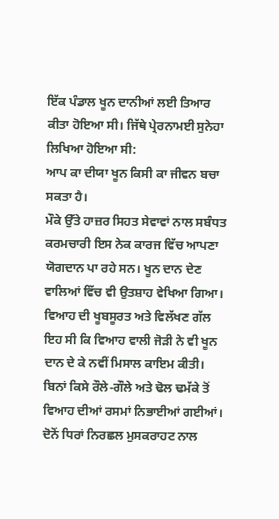ਇੱਕ ਪੰਡਾਲ ਖੂਨ ਦਾਨੀਆਂ ਲਈ ਤਿਆਰ ਕੀਤਾ ਹੋਇਆ ਸੀ। ਜਿੱਥੇ ਪ੍ਰੇਰਨਾਮਈ ਸੁਨੇਹਾ ਲਿਖਿਆ ਹੋਇਆ ਸੀ:
ਆਪ ਕਾ ਦੀਯਾ ਖੂਨ ਕਿਸੀ ਕਾ ਜੀਵਨ ਬਚਾ ਸਕਤਾ ਹੈ।
ਮੌਕੇ ਉੱਤੇ ਹਾਜ਼ਰ ਸਿਹਤ ਸੇਵਾਵਾਂ ਨਾਲ ਸਬੰਧਤ ਕਰਮਚਾਰੀ ਇਸ ਨੇਕ ਕਾਰਜ ਵਿੱਚ ਆਪਣਾ ਯੋਗਦਾਨ ਪਾ ਰਹੇ ਸਨ। ਖੂਨ ਦਾਨ ਦੇਣ ਵਾਲਿਆਂ ਵਿੱਚ ਵੀ ਉਤਸ਼ਾਹ ਵੇਖਿਆ ਗਿਆ। ਵਿਆਹ ਦੀ ਖੂਬਸੂਰਤ ਅਤੇ ਵਿਲੱਖਣ ਗੱਲ ਇਹ ਸੀ ਕਿ ਵਿਆਹ ਵਾਲੀ ਜੋੜੀ ਨੇ ਵੀ ਖੂਨ ਦਾਨ ਦੇ ਕੇ ਨਵੀਂ ਮਿਸਾਲ ਕਾਇਮ ਕੀਤੀ। ਬਿਨਾਂ ਕਿਸੇ ਰੌਲੇ-ਗੌਲੇ ਅਤੇ ਢੋਲ ਢਮੱਕੇ ਤੋਂ ਵਿਆਹ ਦੀਆਂ ਰਸਮਾਂ ਨਿਭਾਈਆਂ ਗਈਆਂ। ਦੋਨੋਂ ਧਿਰਾਂ ਨਿਰਛਲ ਮੁਸਕਰਾਹਟ ਨਾਲ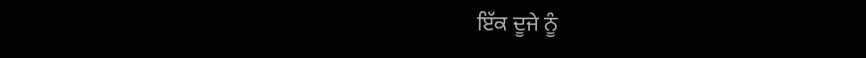ਇੱਕ ਦੂਜੇ ਨੂੰ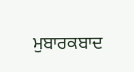ਮੁਬਾਰਕਬਾਦ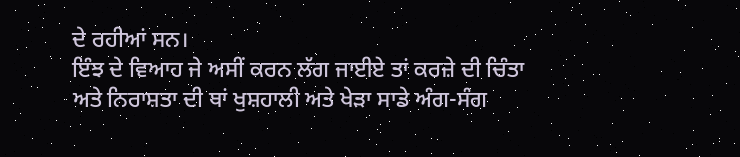ਦੇ ਰਹੀਆਂ ਸਨ।
ਇੰਝ ਦੇ ਵਿਆਹ ਜੇ ਅਸੀਂ ਕਰਨ ਲੱਗ ਜਾਈਏ ਤਾਂ ਕਰਜ਼ੇ ਦੀ ਚਿੰਤਾ ਅਤੇ ਨਿਰਾਸ਼ਤਾ ਦੀ ਥਾਂ ਖੁਸ਼ਹਾਲੀ ਅਤੇ ਖੇੜਾ ਸਾਡੇ ਅੰਗ-ਸੰਗ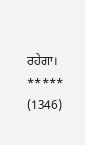ਰਹੇਗਾ।
*****
(1346)